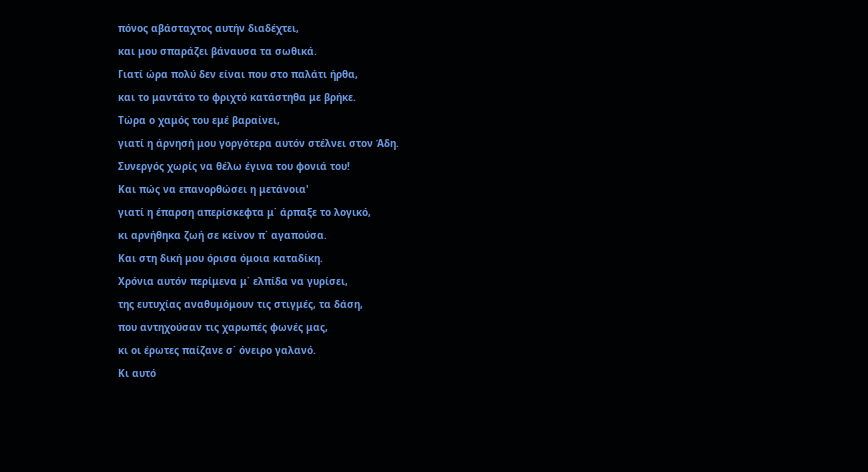πόνος αβάσταχτος αυτήν διαδέχτει,
και μου σπαράζει βάναυσα τα σωθικά.
Γιατί ώρα πολύ δεν είναι που στο παλάτι ήρθα,
και το μαντάτο το φριχτό κατάστηθα με βρήκε.
Τώρα ο χαμός του εμέ βαραίνει,
γιατί η άρνησή μου γοργότερα αυτόν στέλνει στον Άδη.
Συνεργός χωρίς να θέλω έγινα του φονιά του!
Και πώς να επανορθώσει η μετάνοια'
γιατί η έπαρση απερίσκεφτα μ΄ άρπαξε το λογικό,
κι αρνήθηκα ζωή σε κείνον π΄ αγαπούσα.
Και στη δική μου όρισα όμοια καταδίκη.
Χρόνια αυτόν περίμενα μ΄ ελπίδα να γυρίσει,
της ευτυχίας αναθυμόμουν τις στιγμές, τα δάση,
που αντηχούσαν τις χαρωπές φωνές μας,
κι οι έρωτες παίζανε σ΄ όνειρο γαλανό.
Κι αυτό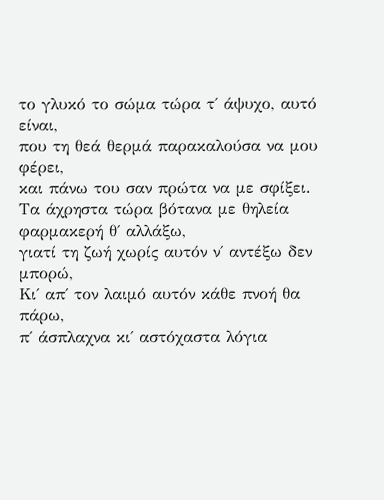το γλυκό το σώμα τώρα τ΄ άψυχο, αυτό είναι,
που τη θεά θερμά παρακαλούσα να μου φέρει,
και πάνω του σαν πρώτα να με σφίξει.
Τα άχρηστα τώρα βότανα με θηλεία φαρμακερή θ΄ αλλάξω,
γιατί τη ζωή χωρίς αυτόν ν΄ αντέξω δεν μπορώ,
Κι΄ απ΄ τον λαιμό αυτόν κάθε πνοή θα πάρω,
π΄ άσπλαχνα κι΄ αστόχαστα λόγια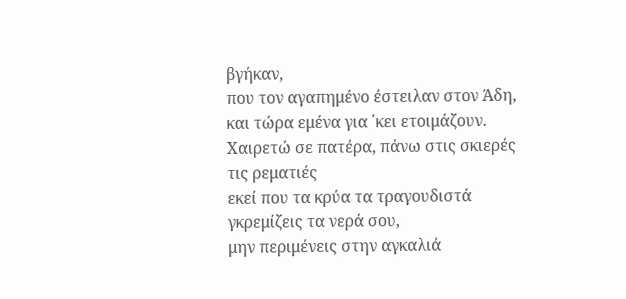βγήκαν,
που τον αγαπημένο έστειλαν στον Άδη,
και τώρα εμένα για ΄κει ετοιμάζουν.
Χαιρετώ σε πατέρα, πάνω στις σκιερές τις ρεματιές
εκεί που τα κρύα τα τραγουδιστά γκρεμίζεις τα νερά σου,
μην περιμένεις στην αγκαλιά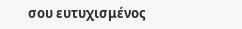σου ευτυχισμένος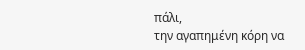πάλι,
την αγαπημένη κόρη να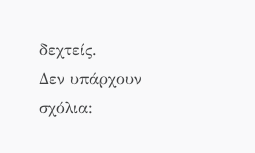δεχτείς.
Δεν υπάρχουν σχόλια: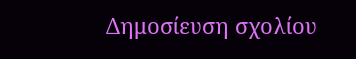Δημοσίευση σχολίου